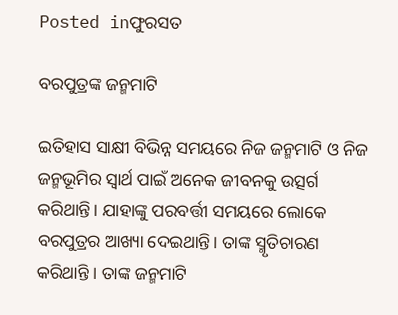Posted inଫୁରସତ

ବରପୁତ୍ରଙ୍କ ଜନ୍ମମାଟି

ଇତିହାସ ସାକ୍ଷୀ ବିଭିନ୍ନ ସମୟରେ ନିଜ ଜନ୍ମମାଟି ଓ ନିଜ ଜନ୍ମଭୂମିର ସ୍ବାର୍ଥ ପାଇଁ ଅନେକ ଜୀବନକୁ ଉତ୍ସର୍ଗ କରିଥାନ୍ତି। ଯାହାଙ୍କୁ ପରବର୍ତ୍ତୀ ସମୟରେ ଲୋକେ ବରପୁତ୍ରର ଆଖ୍ୟା ଦେଇଥାନ୍ତି। ତାଙ୍କ ସ୍ମୃତିଚାରଣ କରିଥାନ୍ତି । ତାଙ୍କ ଜନ୍ମମାଟି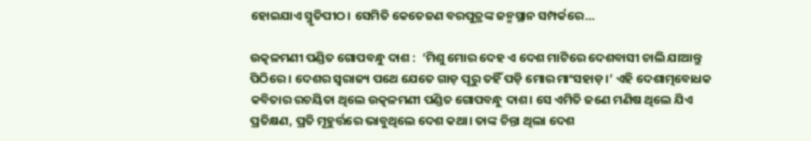ହୋଇଯାଏ ସ୍ମୃତିପୀଠ। ସେମିତି କେତେଜଣ ବରପୁତ୍ରଙ୍କ ଜନ୍ମସ୍ଥାନ ସମ୍ପର୍କରେ…

ଉତ୍କଳମଣୀ ପଣ୍ଡିତ ଗୋପବନ୍ଧୁ ଦାଶ :  ‘ମିଶୁ ମୋର ଦେହ ଏ ଦେଶ ମାଟିରେ ଦେଶବାସୀ ଚାଲି ଯାଆନ୍ତୁ ପିଠିରେ । ଦେଶର ସ୍ବରାଜ୍ୟ ପଥେ ଯେତେ ଗାଡ଼ ପୂରୁ ତହିଁ ପଡ଼ି ମୋର ମାଂସହାଡ଼।’ ଏହି ଦେଶାତ୍ମବୋଧକ କବିତାର ରଚୟିତା ଥିଲେ ଉତ୍କଳମଣୀ ପଣ୍ଡିତ ଗୋପବନ୍ଧୁ ଦାଶ। ସେ ଏମିତି ଜଣେ ମଣିଷ ଥିଲେ ଯିଏ ପ୍ରତିକ୍ଷଣ, ପ୍ରତି ମୂହୁର୍ତ୍ତରେ ଭାବୁଥିଲେ ଦେଶ କଥା। ତାଙ୍କ ଚିନ୍ତା ଥିଲା ଦେଶ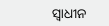ସ୍ବାଧୀନ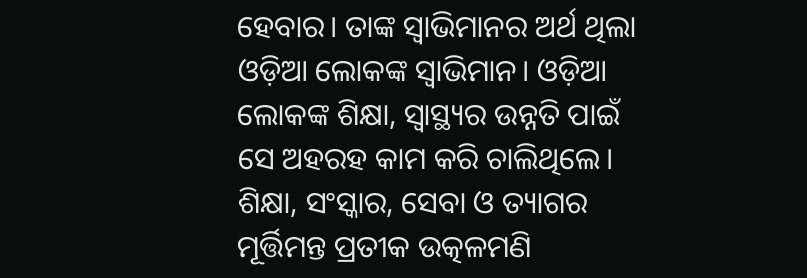ହେବାର। ତାଙ୍କ ସ୍ବାଭିମାନର ଅର୍ଥ ଥିଲା ଓଡ଼ିଆ ଲୋକଙ୍କ ସ୍ବାଭିମାନ। ଓଡ଼ିଆ ଲୋକଙ୍କ ଶିକ୍ଷା, ସ୍ବାସ୍ଥ୍ୟର ଉନ୍ନତି ପାଇଁ ସେ ଅହରହ କାମ କରି ଚାଲିଥିଲେ। ଶିକ୍ଷା, ସଂସ୍କାର, ସେବା ଓ ତ୍ୟାଗର ମୂର୍ତ୍ତିମନ୍ତ ପ୍ରତୀକ ଉତ୍କଳମଣି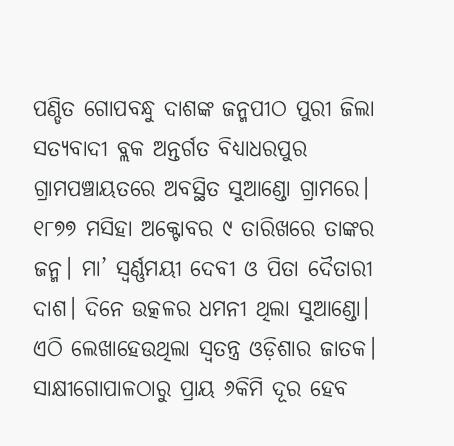ପଣ୍ଡିତ ଗୋପବନ୍ଧୁ ଦାଶଙ୍କ ଜନ୍ମପୀଠ ପୁରୀ ଜିଲା ସତ୍ୟବାଦୀ ବ୍ଲକ ଅନ୍ତର୍ଗତ ବିଧ୍ୟାଧରପୁର ଗ୍ରାମପଞ୍ଚାୟତରେ ଅବସ୍ଥିତ ସୁଆଣ୍ଡୋ ଗ୍ରାମରେ। ୧୮୭୭ ମସିହା ଅକ୍ଟୋବର ୯ ତାରିଖରେ ତାଙ୍କର ଜନ୍ମ। ମା’ ସ୍ବର୍ଣ୍ଣମୟୀ ଦେବୀ ଓ ପିତା ଦୈତାରୀ ଦାଶ। ଦିନେ ଉତ୍କଳର ଧମନୀ ଥିଲା ସୁଆଣ୍ଡୋ। ଏଠି ଲେଖାହେଉଥିଲା ସ୍ବତନ୍ତ୍ର ଓଡ଼ିଶାର ଜାତକ। ସାକ୍ଷୀଗୋପାଳଠାରୁ ପ୍ରାୟ ୬କିମି ଦୂର ହେବ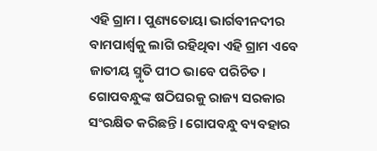ଏହି ଗ୍ରାମ। ପୁଣ୍ୟତୋୟା ଭାର୍ଗବୀନଦୀର ବାମପାର୍ଶ୍ୱକୁ ଲାଗି ରହିଥିବା ଏହି ଗ୍ରାମ ଏବେ ଜାତୀୟ ସ୍ମୃତି ପୀଠ ଭାବେ ପରିଚିତ। ଗୋପବନ୍ଧୁଙ୍କ ଷଠିଘରକୁ ରାଜ୍ୟ ସରକାର ସଂରକ୍ଷିତ କରିଛନ୍ତି। ଗୋପବନ୍ଧୁ ବ୍ୟବହାର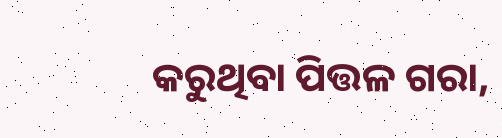କରୁଥିବା ପିତ୍ତଳ ଗରା,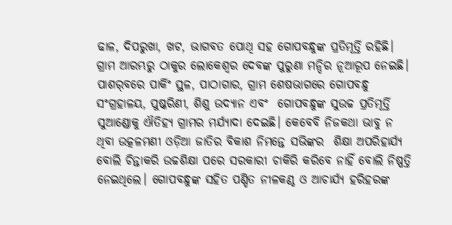ଢାଳ, ଦିପରୁଖା, ଖଟ, ଭାଗବତ ପୋଥି ସହ ଗୋପବନ୍ଧୁଙ୍କ ପ୍ରତିମୂର୍ତ୍ତି ରହିଛି। ଗ୍ରାମ ଆରମ୍ଭରୁ ଠାକୁର ଲୋକେଶ୍ୱର ଦେବଙ୍କ ପୁରୁଣା ମନ୍ଦିର ନୂଆରୂପ ନେଇଛି। ପାଶର୍‌ବରେ ପାର୍କିଂ ସ୍ଥଳ, ପାଠାଗାର, ଗ୍ରାମ ଶେଷଭାଗରେ ଗୋପବନ୍ଧୁ ସଂଗ୍ରହାଳୟ, ପୁଷ୍କରିଣୀ, ଶିଶୁ ଉଦ୍ୟାନ ଏବଂ  ଗୋପବନ୍ଧୁଙ୍କ ସୁଉଚ୍ଚ ପ୍ରତିମୂର୍ତ୍ତି ସୁଆଣ୍ଡୋକୁ ଐତିହ୍ୟ ଗ୍ରାମର ମର୍ଯ୍ୟାଦା ଦେଇଛି। କେବେବି ନିଜକଥା ଭାବୁ ନ ଥିବା ଉତ୍କଳମଣୀ ଓଡ଼ିଆ ଜାତିର ବିକାଶ ନିମନ୍ତେ ସଭିଙ୍କର  ଶିକ୍ଷା ଅପରିହାର୍ଯ୍ୟ ବୋଲି ଚିନ୍ତାକରି ଉଚ୍ଚଶିକ୍ଷା ପରେ ସରକାରୀ ଚାକିରି କରିବେ ନାହିଁ ବୋଲି ନିଷ୍ପତ୍ତି ନେଇଥିଲେ। ଗୋପବନ୍ଧୁଙ୍କ ସହିତ ପଣ୍ଡିତ ନୀଳକଣ୍ଠ ଓ ଆଚାର୍ଯ୍ୟ ହରିହରଙ୍କ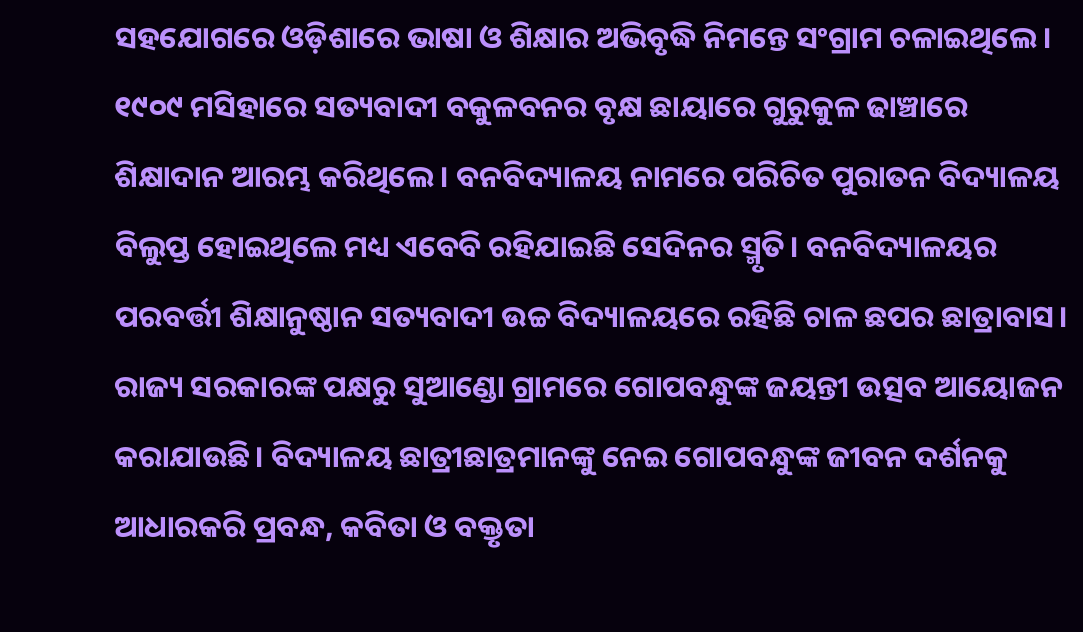ସହଯୋଗରେ ଓଡ଼ିଶାରେ ଭାଷା ଓ ଶିକ୍ଷାର ଅଭିବୃଦ୍ଧି ନିମନ୍ତେ ସଂଗ୍ରାମ ଚଳାଇଥିଲେ। ୧୯୦୯ ମସିହାରେ ସତ୍ୟବାଦୀ ବକୁଳବନର ବୃକ୍ଷ ଛାୟାରେ ଗୁରୁକୁଳ ଢାଞ୍ଚାରେ ଶିକ୍ଷାଦାନ ଆରମ୍ଭ କରିଥିଲେ। ବନବିଦ୍ୟାଳୟ ନାମରେ ପରିଚିତ ପୁରାତନ ବିଦ୍ୟାଳୟ ବିଲୁପ୍ତ ହୋଇଥିଲେ ମଧ୍ୟ ଏବେବି ରହିଯାଇଛି ସେଦିନର ସ୍ମୃତି। ବନବିଦ୍ୟାଳୟର ପରବର୍ତ୍ତୀ ଶିକ୍ଷାନୁଷ୍ଠାନ ସତ୍ୟବାଦୀ ଉଚ୍ଚ ବିଦ୍ୟାଳୟରେ ରହିଛି ଚାଳ ଛପର ଛାତ୍ରାବାସ। ରାଜ୍ୟ ସରକାରଙ୍କ ପକ୍ଷରୁ ସୁଆଣ୍ଡୋ ଗ୍ରାମରେ ଗୋପବନ୍ଧୁଙ୍କ ଜୟନ୍ତୀ ଉତ୍ସବ ଆୟୋଜନ କରାଯାଉଛି। ବିଦ୍ୟାଳୟ ଛାତ୍ରୀଛାତ୍ରମାନଙ୍କୁ ନେଇ ଗୋପବନ୍ଧୁଙ୍କ ଜୀବନ ଦର୍ଶନକୁ ଆଧାରକରି ପ୍ରବନ୍ଧ, କବିତା ଓ ବକ୍ତୃତା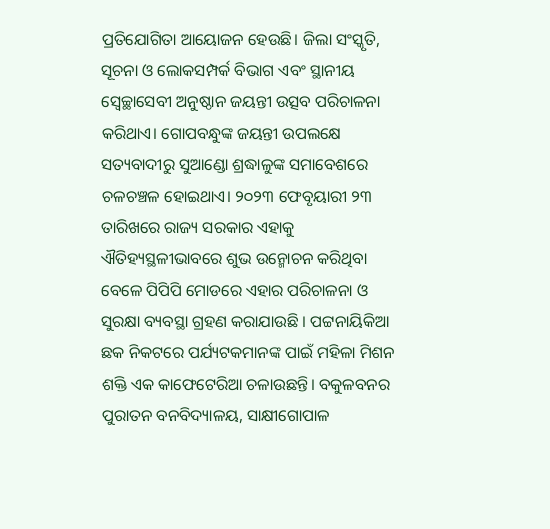ପ୍ରତିଯୋଗିତା ଆୟୋଜନ ହେଉଛି। ଜିଲା ସଂସ୍କୃତି, ସୂଚନା ଓ ଲୋକସମ୍ପର୍କ ବିଭାଗ ଏବଂ ସ୍ଥାନୀୟ ସ୍ବେଚ୍ଛାସେବୀ ଅନୁଷ୍ଠାନ ଜୟନ୍ତୀ ଉତ୍ସବ ପରିଚାଳନା କରିଥାଏ। ଗୋପବନ୍ଧୁଙ୍କ ଜୟନ୍ତୀ ଉପଲକ୍ଷେ ସତ୍ୟବାଦୀରୁ ସୁଆଣ୍ଡୋ ଶ୍ରଦ୍ଧାଳୁଙ୍କ ସମାବେଶରେ ଚଳଚଞ୍ଚଳ ହୋଇଥାଏ। ୨୦୨୩ ଫେବୃୟାରୀ ୨୩ ତାରିଖରେ ରାଜ୍ୟ ସରକାର ଏହାକୁ ଐତିହ୍ୟସ୍ଥଳୀଭାବରେ ଶୁଭ ଉନ୍ମୋଚନ କରିଥିବା ବେଳେ ପିପିପି ମୋଡରେ ଏହାର ପରିଚାଳନା ଓ ସୁରକ୍ଷା ବ୍ୟବସ୍ଥା ଗ୍ରହଣ କରାଯାଉଛି । ପଟ୍ଟନାୟିକିଆ ଛକ ନିକଟରେ ପର୍ଯ୍ୟଟକମାନଙ୍କ ପାଇଁ ମହିଳା ମିଶନ ଶକ୍ତି ଏକ କାଫେଟେରିଆ ଚଳାଉଛନ୍ତି। ବକୁଳବନର ପୁରାତନ ବନବିଦ୍ୟାଳୟ, ସାକ୍ଷୀଗୋପାଳ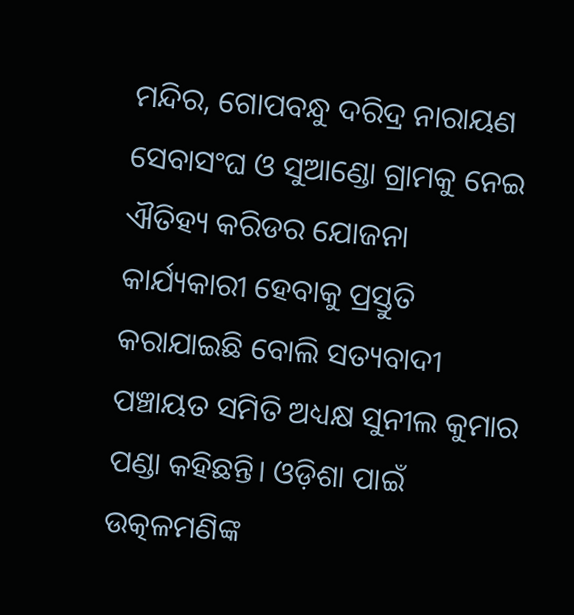ମନ୍ଦିର, ଗୋପବନ୍ଧୁ ଦରିଦ୍ର ନାରାୟଣ ସେବାସଂଘ ଓ ସୁଆଣ୍ଡୋ ଗ୍ରାମକୁ ନେଇ ଐତିହ୍ୟ କରିଡର ଯୋଜନା କାର୍ଯ୍ୟକାରୀ ହେବାକୁ ପ୍ରସ୍ତୁତି କରାଯାଇଛି ବୋଲି ସତ୍ୟବାଦୀ ପଞ୍ଚାୟତ ସମିତି ଅଧ୍ୟକ୍ଷ ସୁନୀଲ କୁମାର ପଣ୍ଡା କହିଛନ୍ତି। ଓଡ଼ିଶା ପାଇଁ ଉତ୍କଳମଣିଙ୍କ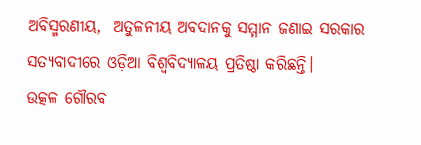ଅବିସ୍ମରଣୀୟ,  ଅତୁଳନୀୟ ଅବଦାନକୁ ସମ୍ମାନ ଜଣାଇ ସରକାର ସତ୍ୟବାଦୀରେ ଓଡ଼ିଆ ବିଶ୍ୱବିଦ୍ୟାଳୟ ପ୍ରତିଷ୍ଠା କରିଛନ୍ତି।
ଉତ୍କଳ ଗୌରବ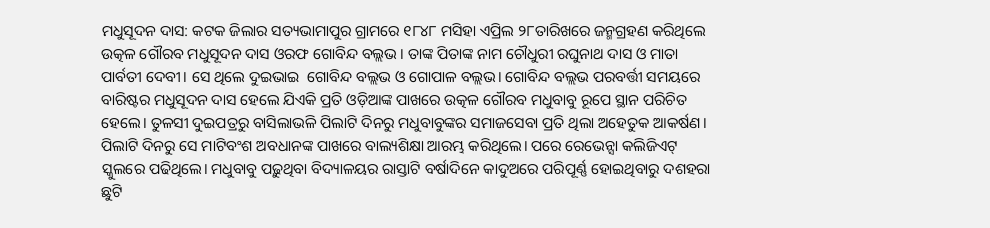ମଧୁସୂଦନ ଦାସ: କଟକ ଜିଲାର ସତ୍ୟଭାମାପୁର ଗ୍ରାମରେ ୧୮୪୮ ମସିହା ଏପ୍ରିଲ ୨୮ତାରିଖରେ ଜନ୍ମଗ୍ରହଣ କରିଥିଲେ ଉତ୍କଳ ଗୌରବ ମଧୁସୂଦନ ଦାସ ଓରଫ ଗୋବିନ୍ଦ ବଲ୍ଲଭ । ତାଙ୍କ ପିତାଙ୍କ ନାମ ଚୌଧୁରୀ ରଘୁନାଥ ଦାସ ଓ ମାତା ପାର୍ବତୀ ଦେବୀ। ସେ ଥିଲେ ଦୁଇଭାଇ  ଗୋବିନ୍ଦ ବଲ୍ଲଭ ଓ ଗୋପାଳ ବଲ୍ଲଭ। ଗୋବିନ୍ଦ ବଲ୍ଲଭ ପରବର୍ତ୍ତୀ ସମୟରେ ବାରିଷ୍ଟର ମଧୁସୂଦନ ଦାସ ହେଲେ ଯିଏକି ପ୍ରତି ଓଡ଼ିଆଙ୍କ ପାଖରେ ଉତ୍କଳ ଗୌରବ ମଧୁବାବୁ ରୂପେ ସ୍ଥାନ ପରିଚିତ ହେଲେ। ତୁଳସୀ ଦୁଇପତ୍ରରୁ ବାସିଲାଭଳି ପିଲାଟି ଦିନରୁ ମଧୁବାବୁଙ୍କର ସମାଜସେବା ପ୍ରତି ଥିଲା ଅହେତୁକ ଆକର୍ଷଣ। ପିଲାଟି ଦିନରୁ ସେ ମାଟିବଂଶ ଅବଧାନଙ୍କ ପାଖରେ ବାଲ୍ୟଶିକ୍ଷା ଆରମ୍ଭ କରିଥିଲେ। ପରେ ରେଭେନ୍ସା କଲିଜିଏଟ୍‌ ସ୍କୁଲରେ ପଢିଥିଲେ। ମଧୁବାବୁ ପଢ଼ୁଥିବା ବିଦ୍ୟାଳୟର ରାସ୍ତାଟି ବର୍ଷାଦିନେ କାଦୁଅରେ ପରିପୂର୍ଣ୍ଣ ହୋଇଥିବାରୁ ଦଶହରା ଛୁଟି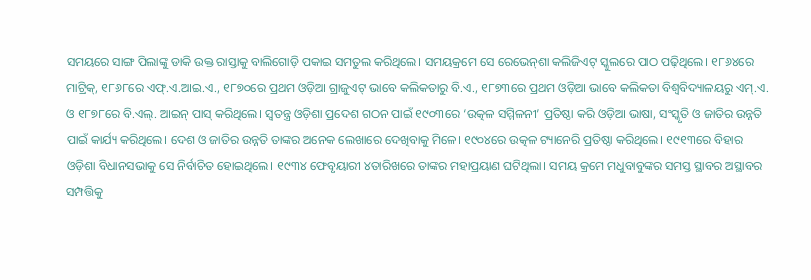ସମୟରେ ସାଙ୍ଗ ପିଲାଙ୍କୁ ଡାକି ଉକ୍ତ ରାସ୍ତାକୁ ବାଲିଗୋଡ଼ି ପକାଇ ସମତୁଲ କରିଥିଲେ। ସମୟକ୍ରମେ ସେ ରେଭେନ୍‌ଶା କଲିଜିଏଟ୍‌ ସ୍କୁଲରେ ପାଠ ପଢ଼ିଥିଲେ। ୧୮୬୪ରେ ମାଟ୍ରିକ୍‌, ୧୮୬୮ରେ ଏଫ୍‌.ଏ.ଆଇ.ଏ., ୧୮୭୦ରେ ପ୍ରଥମ ଓଡ଼ିଆ ଗ୍ରାଜୁଏଟ୍‌ ଭାବେ କଲିକତାରୁ ବି.ଏ., ୧୮୭୩ରେ ପ୍ରଥମ ଓଡ଼ିଆ ଭାବେ କଲିକତା ବିଶ୍ୱବିଦ୍ୟାଳୟରୁ ଏମ୍‌.ଏ. ଓ ୧୮୭୮ରେ ବି.ଏଲ୍‌. ଆଇନ୍‌ ପାସ୍‌ କରିଥିଲେ। ସ୍ବତନ୍ତ୍ର ଓଡ଼ିଶା ପ୍ରଦେଶ ଗଠନ ପାଇଁ ୧୯୦୩ରେ ‘ଉତ୍କଳ ସମ୍ମିଳନୀ’ ପ୍ରତିଷ୍ଠା କରି ଓଡ଼ିଆ ଭାଷା, ସଂସ୍କୃତି ଓ ଜାତିର ଉନ୍ନତି ପାଇଁ କାର୍ଯ୍ୟ କରିଥିଲେ। ଦେଶ ଓ ଜାତିର ଉନ୍ନତି ତାଙ୍କର ଅନେକ ଲେଖାରେ ଦେଖିବାକୁ ମିଳେ। ୧୯୦୪ରେ ଉତ୍କଳ ଟ୍ୟାନେରି ପ୍ରତିଷ୍ଠା କରିଥିଲେ। ୧୯୧୩ରେ ବିହାର ଓଡ଼ିଶା ବିଧାନସଭାକୁ ସେ ନିର୍ବାଚିତ ହୋଇଥିଲେ। ୧୯୩୪ ଫେବୃୟାରୀ ୪ତାରିଖରେ ତାଙ୍କର ମହାପ୍ରୟାଣ ଘଟିଥିଲା। ସମୟ କ୍ରମେ ମଧୁବାବୁଙ୍କର ସମସ୍ତ ସ୍ଥାବର ଅସ୍ଥାବର ସମ୍ପତ୍ତିକୁ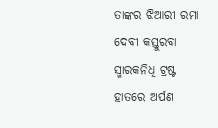ତାଙ୍କର ଝିଆରୀ ରମା ଦେବୀ କସ୍ତୁରବା ସ୍ମାରକନିଧି ଟ୍ରଷ୍ଟ ହାତରେ ଅର୍ପଣ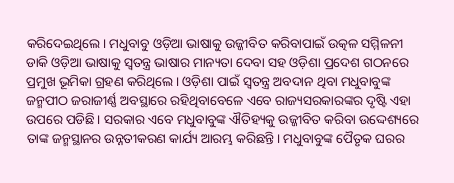କରିଦେଇଥିଲେ। ମଧୁବାବୁ ଓଡ଼ିଆ ଭାଷାକୁ ଉଜ୍ଜୀବିତ କରିବାପାଇଁ ଉତ୍କଳ ସମ୍ମିଳନୀ ଡାକି ଓଡ଼ିଆ ଭାଷାକୁ ସ୍ବତନ୍ତ୍ର ଭାଷାର ମାନ୍ୟତା ଦେବା ସହ ଓଡ଼ିଶା ପ୍ରଦେଶ ଗଠନରେ ପ୍ରମୁଖ ଭୂମିକା ଗ୍ରହଣ କରିଥିଲେ। ଓଡ଼ିଶା ପାଇଁ ସ୍ବତନ୍ତ୍ର ଅବଦାନ ଥିବା ମଧୁବାବୁଙ୍କ ଜନ୍ମପୀଠ ଜରାଜୀର୍ଣ୍ଣ ଅବସ୍ଥାରେ ରହିଥିବାବେଳେ ଏବେ ରାଜ୍ୟସରକାରଙ୍କର ଦୃଷ୍ଟି ଏହା ଉପରେ ପଡିଛି। ସରକାର ଏବେ ମଧୁବାବୁଙ୍କ ଐତିହ୍ୟକୁ ଉଜ୍ଜୀବିତ କରିବା ଉଦ୍ଦେଶ୍ୟରେ  ତାଙ୍କ ଜନ୍ମସ୍ଥାନର ଉନ୍ନତୀକରଣ କାର୍ଯ୍ୟ ଆରମ୍ଭ କରିଛନ୍ତି। ମଧୁବାବୁଙ୍କ ପୈତୃକ ଘରର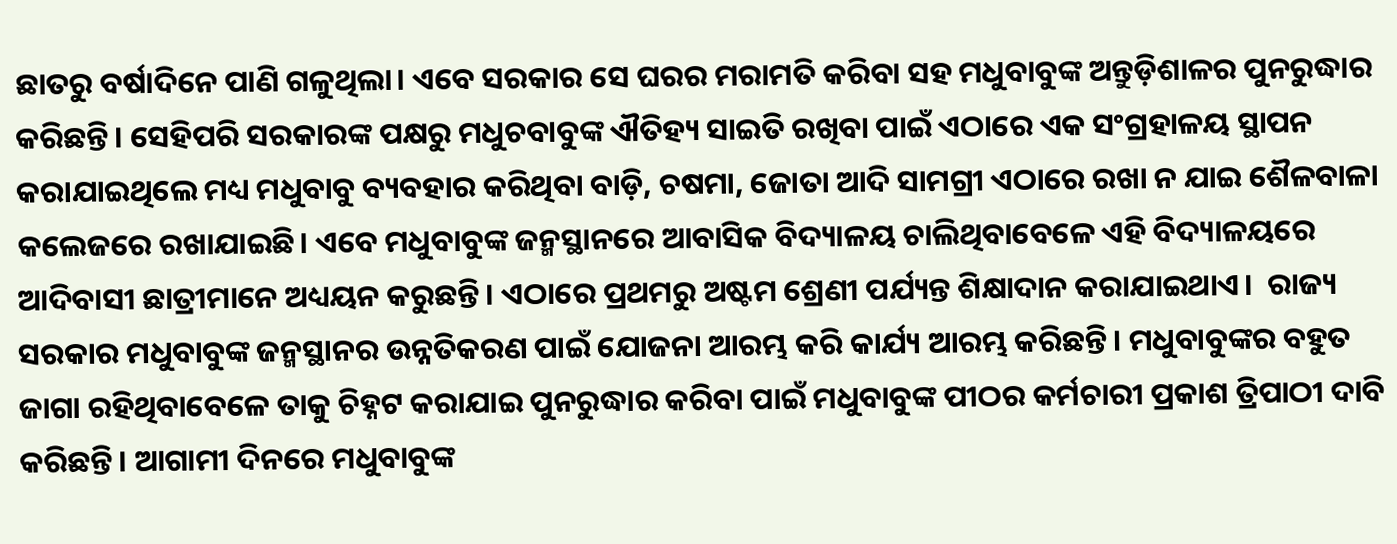ଛାତରୁ ବର୍ଷାଦିନେ ପାଣି ଗଳୁଥିଲା। ଏବେ ସରକାର ସେ ଘରର ମରାମତି କରିବା ସହ ମଧୁବାବୁଙ୍କ ଅନ୍ତୁଡ଼ିଶାଳର ପୁନରୁଦ୍ଧାର କରିଛନ୍ତି। ସେହିପରି ସରକାରଙ୍କ ପକ୍ଷରୁ ମଧୁଚବାବୁଙ୍କ ଐତିହ୍ୟ ସାଇତି ରଖିବା ପାଇଁ ଏଠାରେ ଏକ ସଂଗ୍ରହାଳୟ ସ୍ଥାପନ କରାଯାଇଥିଲେ ମଧ୍ୟ ମଧୁବାବୁ ବ୍ୟବହାର କରିଥିବା ବାଡ଼ି, ଚଷମା, ଜୋତା ଆଦି ସାମଗ୍ରୀ ଏଠାରେ ରଖା ନ ଯାଇ ଶୈଳବାଳା କଲେଜରେ ରଖାଯାଇଛି। ଏବେ ମଧୁବାବୁଙ୍କ ଜନ୍ମସ୍ଥାନରେ ଆବାସିକ ବିଦ୍ୟାଳୟ ଚାଲିଥିବାବେଳେ ଏହି ବିଦ୍ୟାଳୟରେ ଆଦିବାସୀ ଛାତ୍ରୀମାନେ ଅଧ୍ୟୟନ କରୁଛନ୍ତି। ଏଠାରେ ପ୍ରଥମରୁ ଅଷ୍ଟମ ଶ୍ରେଣୀ ପର୍ଯ୍ୟନ୍ତ ଶିକ୍ଷାଦାନ କରାଯାଇଥାଏ।  ରାଜ୍ୟ ସରକାର ମଧୁବାବୁଙ୍କ ଜନ୍ମସ୍ଥାନର ଉନ୍ନତିକରଣ ପାଇଁ ଯୋଜନା ଆରମ୍ଭ କରି କାର୍ଯ୍ୟ ଆରମ୍ଭ କରିଛନ୍ତି। ମଧୁବାବୁଙ୍କର ବହୁତ ଜାଗା ରହିଥିବାବେଳେ ତାକୁ ଚିହ୍ନଟ କରାଯାଇ ପୁନରୁଦ୍ଧାର କରିବା ପାଇଁ ମଧୁବାବୁଙ୍କ ପୀଠର କର୍ମଚାରୀ ପ୍ରକାଶ ତ୍ରିପାଠୀ ଦାବି କରିଛନ୍ତି। ଆଗାମୀ ଦିନରେ ମଧୁବାବୁଙ୍କ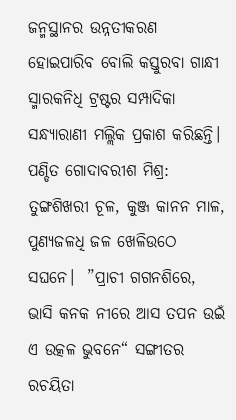ଜନ୍ମସ୍ଥାନର ଉନ୍ନତୀକରଣ ହୋଇପାରିବ ବୋଲି କସ୍ତୁରବା ଗାନ୍ଧୀ ସ୍ମାରକନିଧି ଟ୍ରଷ୍ଟର ସମ୍ପାଦିକା ସନ୍ଧ୍ୟାରାଣୀ ମଲ୍ଲିକ ପ୍ରକାଶ କରିଛନ୍ତି।
ପଣ୍ଡିତ ଗୋଦାବରୀଶ ମିଶ୍ର:  ତୁଙ୍ଗଶିଖରୀ ଚୂଳ, କୁଞ୍ଜ କାନନ ମାଳ, ପୁଣ୍ୟଜଳଧି ଜଳ ଖେଳିଉଠେ ସଘନେ।  ”ପ୍ରାଚୀ ଗଗନଶିରେ, ଭାସି କନକ ନୀରେ ଆସ ତପନ ଉଇଁ  ଏ ଉତ୍କଳ ଭୁବନେ“ ସଙ୍ଗୀତର ରଚୟିତା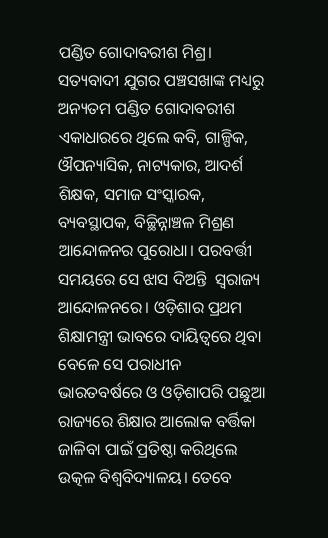ପଣ୍ଡିତ ଗୋଦାବରୀଶ ମିଶ୍ର। ସତ୍ୟବାଦୀ ଯୁଗର ପଞ୍ଚସଖାଙ୍କ ମଧ୍ୟରୁ ଅନ୍ୟତମ ପଣ୍ଡିତ ଗୋଦାବରୀଶ ଏକାଧାରରେ ଥିଲେ କବି, ଗାଳ୍ପିକ, ଔପନ୍ୟାସିକ, ନାଟ୍ୟକାର, ଆଦର୍ଶ ଶିକ୍ଷକ, ସମାଜ ସଂସ୍କାରକ, ବ୍ୟବସ୍ଥାପକ, ବିଚ୍ଛିନ୍ନାଞ୍ଚଳ ମିଶ୍ରଣ ଆନ୍ଦୋଳନର ପୁରୋଧା। ପରବର୍ତ୍ତୀ ସମୟରେ ସେ ଝାସ ଦିଅନ୍ତି  ସ୍ବରାଜ୍ୟ ଆନ୍ଦୋଳନରେ। ଓଡ଼ିଶାର ପ୍ରଥମ ଶିକ୍ଷାମନ୍ତ୍ରୀ ଭାବରେ ଦାୟିତ୍ୱରେ ଥିବା ବେଳେ ସେ ପରାଧୀନ ଭାରତବର୍ଷରେ ଓ ଓଡ଼ିଶାପରି ପଛୁଆ ରାଜ୍ୟରେ ଶିକ୍ଷାର ଆଲୋକ ବର୍ତ୍ତିକା ଜାଳିବା ପାଇଁ ପ୍ରତିଷ୍ଠା କରିଥିଲେ ଉତ୍କଳ ବିଶ୍ୱବିଦ୍ୟାଳୟ। ତେବେ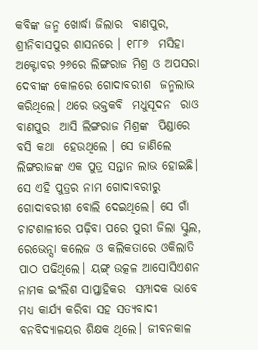କବିଙ୍କ ଜନ୍ମ ଖୋର୍ଦ୍ଧା ଜିଲାର  ବାଣପୁର, ଶ୍ରୀନିବାସପୁର ଶାସନରେ । ୧୮୮୬  ମସିହା ଅକ୍ଟୋବର ୨୬ରେ ଲିଙ୍ଗରାଜ ମିଶ୍ର ଓ ଅପସରା ଦେବୀଙ୍କ କୋଳରେ ଗୋଦାବରୀଶ  ଜନ୍ମଲାଭ କରିଥିଲେ। ଥରେ ଭକ୍ତକବି  ମଧୁସୂଦନ  ରାଓ  ବାଣପୁର  ଆସି ଲିଙ୍ଗରାଜ ମିଶ୍ରଙ୍କ  ପିଣ୍ଡାରେ  ବସି କଥା  ହେଉଥିଲେ । ସେ ଜାଣିଲେ  ଲିଙ୍ଗରାଜଙ୍କ ଏକ ପୁତ୍ର ସନ୍ତାନ ଲାଭ ହୋଇଛି। ସେ ଏହି ପୁତ୍ରର ନାମ ଗୋଦାବରୀରୁ ଗୋଦାବରୀଶ ବୋଲି ଦେଇଥିଲେ। ସେ ଗାଁ ଚାଟଶାଳୀରେ ପଢ଼ିବା ପରେ ପୁରୀ ଜିଲା ସ୍କୁଲ, ରେଭେନ୍ସା କଲେଜ ଓ କଲିକତାରେ ଓକିଲାତି ପାଠ ପଢିଥିଲେ। ୟଙ୍ଗ୍‌ ଉତ୍କଳ ଆସୋସିଏଶନ  ନାମକ ଇଂଲିଶ ସାପ୍ତାହିକର  ସମ୍ପାଦକ ଭାବେ ମଧ୍ୟ କାର୍ଯ୍ୟ କରିବା ସହ ସତ୍ୟବାଦୀ ବନବିଦ୍ୟାଳୟର ଶିକ୍ଷକ ଥିଲେ। ଜୀବନକାଳ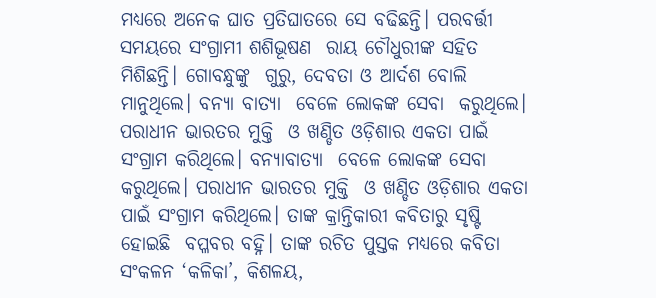ମଧ୍ୟରେ ଅନେକ ଘାତ ପ୍ରତିଘାତରେ ସେ ବଢିଛନ୍ତି। ପରବର୍ତ୍ତୀ ସମୟରେ ସଂଗ୍ରାମୀ ଶଶିଭୂଷଣ  ରାୟ ଚୌଧୁରୀଙ୍କ ସହିତ ମିଶିଛନ୍ତି। ଗୋବନ୍ଧୁଙ୍କୁ  ଗୁରୁ, ଦେବତା ଓ ଆର୍ଦଶ ବୋଲି ମାନୁଥିଲେ। ବନ୍ୟା ବାତ୍ୟା  ବେଳେ ଲୋକଙ୍କ ସେବା  କରୁଥିଲେ। ପରାଧୀନ ଭାରତର ମୁକ୍ତି  ଓ ଖଣ୍ଡିତ ଓଡ଼ିଶାର ଏକତା ପାଇଁ ସଂଗ୍ରାମ କରିଥିଲେ। ବନ୍ୟାବାତ୍ୟା  ବେଳେ ଲୋକଙ୍କ ସେବା  କରୁଥିଲେ। ପରାଧୀନ ଭାରତର ମୁକ୍ତି  ଓ ଖଣ୍ଡିତ ଓଡ଼ିଶାର ଏକତା ପାଇଁ ସଂଗ୍ରାମ କରିଥିଲେ। ତାଙ୍କ କ୍ରାନ୍ତିକାରୀ କବିତାରୁ ସୃଷ୍ଟି  ହୋଇଛି  ବପ୍ଳବର ବହ୍ନି। ତାଙ୍କ ରଚିତ ପୁସ୍ତକ ମଧ୍ୟରେ କବିତା ସଂକଳନ ‘କଳିକା’, କିଶଳୟ,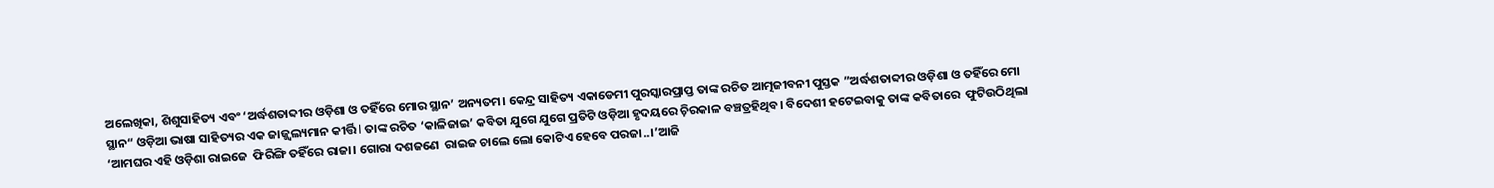ଅଲେଖିକା, ଶିଶୁସାହିତ୍ୟ ଏବଂ ‘ଅର୍ଦ୍ଧଶତାବ୍ଦୀର ଓଡ଼ିଶା ଓ ତହିଁରେ ମୋର ସ୍ଥାନ’ ଅନ୍ୟତମ। କେନ୍ଦ୍ର ସାହିତ୍ୟ ଏକାଡେମୀ ପୁରସ୍କାରପ୍ରାପ୍ତ ତାଙ୍କ ରଚିତ ଆତ୍ମଜୀବନୀ ପୁସ୍ତକ ”ଅର୍ଦ୍ଧଶତାବ୍ଦୀର ଓଡ଼ିଶା ଓ ତହିଁରେ ମୋ ସ୍ଥାନ“ ଓଡ଼ିଆ ଭାଷା ସାହିତ୍ୟର ଏକ ଜାଜ୍ଜ୍ୱଲ୍ୟମାନ କୀର୍ତ୍ତି l ତାଙ୍କ ରଚିତ ‘କାଳିଜାଇ’ କବିତା ଯୁଗେ ଯୁଗେ ପ୍ରତିଟି ଓଡ଼ିଆ ହୃଦୟରେ ଚ଼ିରକାଳ ବଞ୍ଚତ୍ରହିଥିବ। ବିଦେଶୀ ହଟେଇବାକୁ ତାଙ୍କ କବିତାରେ  ଫୁଟିଉଠିଥିଲା ‘ଆମଘର ଏହି ଓଡ଼ିଶା ରାଇଜେ  ଫିରିଙ୍ଗି ତହିଁରେ ରାଜା। ଗୋରା ଦଶଜଣେ  ରାଇଜ ଚାଲେ ଲୋ କୋଟିଏ ହେବେ ପରଜା..।’ଆଜି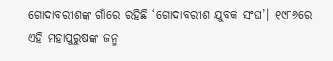ଗୋଦାବରୀଶଙ୍କ ଗାଁରେ ରହିଛି ‘ଗୋଦାବରୀଶ ଯୁବକ ସଂଘ’। ୧୯୮୬ରେ ଏହି ମହାପୁରୁଷଙ୍କ ଜନ୍ମ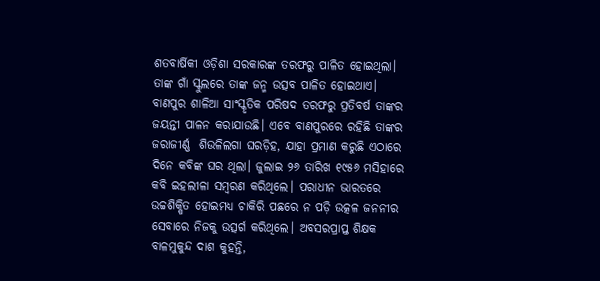ଶତବାର୍ଷିକୀ ଓଡ଼ିଶା ସରକାରଙ୍କ ତରଫରୁ ପାଳିତ ହୋଇଥିଲା। ତାଙ୍କ ଗାଁ ସ୍କୁଲରେ ତାଙ୍କ ଜନ୍ମ ଉତ୍ସବ ପାଳିତ ହୋଇଥାଏ। ବାଣପୁର ଶାଳିଆ ସାଂସ୍କୃତିକ ପରିଷଦ ତରଫରୁ ପ୍ରତିବର୍ଷ ତାଙ୍କର ଜୟନ୍ତୀ ପାଳନ କରାଯାଉଛି। ଏବେ ବାଣପୁରରେ ରହିଛି ତାଙ୍କର ଜରାଜୀର୍ଣ୍ଣ  ଶିଉଳିଲଗା ଘରଡ଼ିହ, ଯାହା ପ୍ରମାଣ କରୁଛି ଏଠାରେ ଦିନେ କବିଙ୍କ ଘର ଥିଲା। ଜୁଲାଇ ୨୬ ତାରିଖ ୧୯୫୬ ମସିହାରେ  କବି ଇହଲୀଳା ସମ୍ବରଣ କରିଥିଲେ। ପରାଧୀନ ଭାରତରେ ଉଚ୍ଚଶିକ୍ଷିତ ହୋଇମଧ୍ୟ ଚାକିରି ପଛରେ ନ ପଡ଼ି ଉତ୍କଳ ଜନନୀର ସେବାରେ ନିଜକୁ ଉତ୍ସର୍ଗ କରିଥିଲେ। ଅବସରପ୍ରାପ୍ତ ଶିକ୍ଷକ ବାଳମୁକୁନ୍ଦ ଦାଶ କୁହନ୍ତି,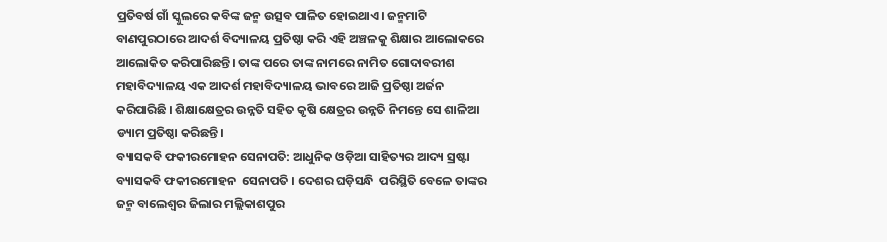ପ୍ରତିବର୍ଷ ଗାଁ ସ୍କୁଲରେ କବିଙ୍କ ଜନ୍ମ ଉତ୍ସବ ପାଳିତ ହୋଇଥାଏ। ଜନ୍ମମାଟି ବାଣପୁରଠାରେ ଆଦର୍ଶ ବିଦ୍ୟାଳୟ ପ୍ରତିଷ୍ଠା କରି ଏହି ଅଞ୍ଚଳକୁ ଶିକ୍ଷାର ଆଲୋକରେ ଆଲୋକିତ କରିପାରିଛନ୍ତି। ତାଙ୍କ ପରେ ତାଙ୍କ ନାମରେ ନାମିତ ଗୋଦାବରୀଶ ମହାବିଦ୍ୟାଳୟ ଏକ ଆଦର୍ଶ ମହାବିଦ୍ୟାଳୟ ଭାବରେ ଆଜି ପ୍ରତିଷ୍ଠା ଅର୍ଜନ କରିପାରିଛି । ଶିକ୍ଷାକ୍ଷେତ୍ରର ଉନ୍ନତି ସହିତ କୃଷି କ୍ଷେତ୍ରର ଉନ୍ନତି ନିମନ୍ତେ ସେ ଶାଳିଆ ଡ୍ୟାମ ପ୍ରତିଷ୍ଠା କରିଛନ୍ତି।
ବ୍ୟାସକବି ଫକୀରମୋହନ ସେନାପତି: ଆଧୁନିକ ଓଡ଼ିଆ ସାହିତ୍ୟର ଆଦ୍ୟ ସ୍ରଷ୍ଟା ବ୍ୟାସକବି ଫକୀରମୋହନ  ସେନାପତି । ଦେଶର ଘଡ଼ିସନ୍ଧି  ପରିସ୍ଥିତି ବେଳେ ତାଙ୍କର ଜନ୍ମ ବାଲେଶ୍ୱର ଜିଲାର ମଲ୍ଲିକାଶପୁର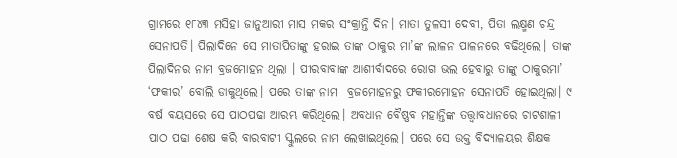ଗ୍ରାମରେ ୧୮୪୩ ମସିହା ଜାନୁଆରୀ ମାସ ମକର ସଂକ୍ରାନ୍ତି ଦିନ। ମାତା ତୁଳସୀ ଦେବୀ, ପିତା ଲକ୍ଷ୍ମଣ ଚନ୍ଦ୍ର ସେନାପତି। ପିଲାଦିନେ ସେ ମାତାପିତାଙ୍କୁ ହରାଇ ତାଙ୍କ ଠାକୁର ମା’ଙ୍କ ଲାଳନ ପାଳନରେ ବଢିଥିଲେ। ତାଙ୍କ ପିଲାଦିନର ନାମ ବ୍ରଜମୋହନ ଥିଲା । ପୀରବାବାଙ୍କ ଆଶୀର୍ବାଦରେ ରୋଗ ଭଲ ହେବାରୁ ତାଙ୍କୁ ଠାକୁରମା’ ‘ଫକୀର’ ବୋଲି ଡାକୁଥିଲେ। ପରେ ତାଙ୍କ ନାମ  ବ୍ରଜମୋହନରୁ ଫକୀରମୋହନ ସେନାପତି ହୋଇଥିଲା। ୯ ବର୍ଷ ବୟସରେ ସେ ପାଠପଢା ଆରମ୍ଭ କରିଥିଲେ। ଅବଧାନ ବୈଷ୍ଣବ ମହାନ୍ତିଙ୍କ ତତ୍ତ୍ବାବଧାନରେ ଚାଟଶାଳୀ ପାଠ ପଢା ଶେଷ କରି ବାରବାଟୀ ସ୍କୁଲରେ ନାମ ଲେଖାଇଥିଲେ। ପରେ ସେ ଉକ୍ତ ବିଦ୍ୟାଳୟର ଶିକ୍ଷକ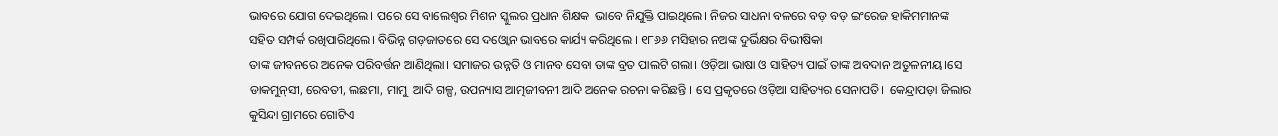ଭାବରେ ଯୋଗ ଦେଇଥିଲେ। ପରେ ସେ ବାଲେଶ୍ୱର ମିଶନ ସ୍କୁଲର ପ୍ରଧାନ ଶିକ୍ଷକ  ଭାବେ ନିଯୁକ୍ତି ପାଇଥିଲେ। ନିଜର ସାଧନା ବଳରେ ବଡ଼ ବଡ଼ ଇଂରେଜ ହାକିମମାନଙ୍କ  ସହିତ ସମ୍ପର୍କ ରଖିପାରିଥିଲେ। ବିଭିନ୍ନ ଗଡ଼ଜାତରେ ସେ ଦଓ୍ବୋନ ଭାବରେ କାର୍ଯ୍ୟ କରିଥିଲେ । ୧୮୬୬ ମସିହାର ନଅଙ୍କ ଦୁର୍ଭିକ୍ଷର ବିଭୀଷିକା
ତାଙ୍କ ଜୀବନରେ ଅନେକ ପରିବର୍ତ୍ତନ ଆଣିଥିଲା। ସମାଜର ଉନ୍ନତି ଓ ମାନବ ସେବା ତାଙ୍କ ବ୍ରତ ପାଲଟି ଗଲା। ଓଡ଼ିଆ ଭାଷା ଓ ସାହିତ୍ୟ ପାଇଁ ତାଙ୍କ ଅବଦାନ ଅତୁଳନୀୟ।ସେ ଡାକମୁନ୍‌ସୀ, ରେବତୀ, ଲଛମା, ମାମୁ  ଆଦି ଗଳ୍ପ, ଉପନ୍ୟାସ ଆତ୍ମଜୀବନୀ ଆଦି ଅନେକ ରଚନା କରିଛନ୍ତି । ସେ ପ୍ରକୃତରେ ଓଡ଼ିଆ ସାହିତ୍ୟର ସେନାପତି।  କେନ୍ଦ୍ରାପଡ଼ା ଜିଲାର କୁସିନ୍ଦା ଗ୍ରାମରେ ଗୋଟିଏ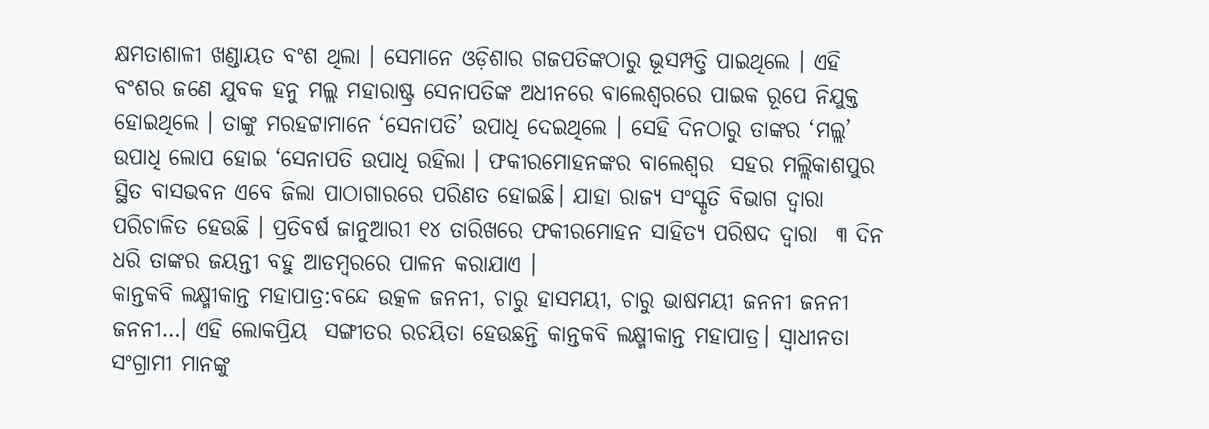କ୍ଷମତାଶାଳୀ ଖଣ୍ଡାୟତ ବଂଶ ଥିଲା । ସେମାନେ ଓଡ଼ିଶାର ଗଜପତିଙ୍କଠାରୁ ଭୂସମ୍ପତ୍ତି ପାଇଥିଲେ । ଏହି ବଂଶର ଜଣେ ଯୁବକ ହନୁ ମଲ୍ଲ ମହାରାଷ୍ଟ୍ର ସେନାପତିଙ୍କ ଅଧୀନରେ ବାଲେଶ୍ୱରରେ ପାଇକ ରୂପେ ନିଯୁକ୍ତ ହୋଇଥିଲେ । ତାଙ୍କୁ ମରହଟ୍ଟାମାନେ ‘ସେନାପତି’ ଉପାଧି ଦେଇଥିଲେ । ସେହି ଦିନଠାରୁ ତାଙ୍କର ‘ମଲ୍ଲ’ ଉପାଧି ଲୋପ ହୋଇ ‘ସେନାପତି ଉପାଧି ରହିଲା । ଫକୀରମୋହନଙ୍କର ବାଲେଶ୍ୱର  ସହର ମଲ୍ଲିକାଶପୁର ସ୍ଥିତ ବାସଭବନ ଏବେ ଜିଲା ପାଠାଗାରରେ ପରିଣତ ହୋଇଛି। ଯାହା ରାଜ୍ୟ ସଂସ୍କୃତି ବିଭାଗ ଦ୍ବାରା ପରିଚାଳିତ ହେଉଛି । ପ୍ରତିବର୍ଷ ଜାନୁଆରୀ ୧୪ ତାରିଖରେ ଫକୀରମୋହନ ସାହିତ୍ୟ ପରିଷଦ ଦ୍ବାରା  ୩ ଦିନ ଧରି ତାଙ୍କର ଜୟନ୍ତୀ ବହୁ ଆଡମ୍ବରରେ ପାଳନ କରାଯାଏ ।
କାନ୍ତକବି ଲକ୍ଷ୍ମୀକାନ୍ତ ମହାପାତ୍ର:ବନ୍ଦେ ଉତ୍କଳ ଜନନୀ, ଚାରୁ ହାସମୟୀ, ଚାରୁ ଭାଷମୟୀ ଜନନୀ ଜନନୀ ଜନନୀ…। ଏହି ଲୋକପ୍ରିୟ  ସଙ୍ଗୀତର ରଚୟିତା ହେଉଛନ୍ତି କାନ୍ତକବି ଲକ୍ଷ୍ମୀକାନ୍ତ ମହାପାତ୍ର। ସ୍ବାଧୀନତା ସଂଗ୍ରାମୀ ମାନଙ୍କୁ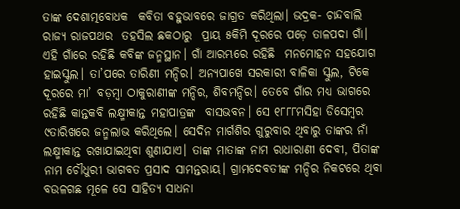ତାଙ୍କ ଦେଶାତ୍ମବୋଧକ  କବିତା ବହୁଭାବରେ ଜାଗ୍ରତ କରିଥିଲା। ଭଦ୍ରକ- ଚାନ୍ଦବାଲି  ରାଜ୍ୟ ରାଜପଥର  ତହସିଲ ଛକଠାରୁ  ପ୍ରାୟ ୫କିମି ଦୂରରେ ପଡ଼େ ତାଳପଦା ଗାଁ। ଏହି ଗାଁରେ ରହିଛି କବିଙ୍କ ଜନ୍ମସ୍ଥାନ। ଗାଁ ଆରମ୍ଭରେ ରହିଛି  ମନମୋହନ ସହଯୋଗ ହାଇସ୍କୁଲ। ତା’ପରେ ତାରିଣୀ ମନ୍ଦିର। ଅନ୍ୟପାଖେ ସରକାରୀ ବାଳିକା ସ୍କୁଲ, ଟିକେ ଦୂରରେ ମା’ ବଡ଼ମ୍ବା ଠାକୁରାଣୀଙ୍କ ମନ୍ଦିର, ଶିବମନ୍ଦିର। ତେବେ ଗାଁର ମଧ୍ୟ ଭାଗରେ ରହିଛି କାନ୍ତକବି ଲକ୍ଷ୍ମୀକାନ୍ତ ମହାପାତ୍ରଙ୍କ  ବାସଭବନ। ସେ ୧୮୮୮ମସିହା ଡିସେମ୍ବର ୯ତାରିଖରେ ଜନ୍ମଲାଭ କରିଥିଲେ। ସେଦିନ ମାର୍ଗଶିର ଗୁରୁବାର ଥିବାରୁ ତାଙ୍କର ନାଁ ଲକ୍ଷ୍ମୀକାନ୍ତ ରଖାଯାଇଥିବା ଶୁଣାଯାଏ। ତାଙ୍କ ମାତାଙ୍କ ନାମ ରାଧାରାଣୀ ଦେବୀ, ପିତାଙ୍କ ନାମ ଚୌଧୁରୀ ଭାଗବତ ପ୍ରସାଦ ସାମନ୍ତରାୟ। ଗ୍ରାମଦେବତୀଙ୍କ ମନ୍ଦିର ନିକଟରେ ଥିବା ବଉଳଗଛ ମୂଳେ ସେ ସାହିତ୍ୟ ସାଧନା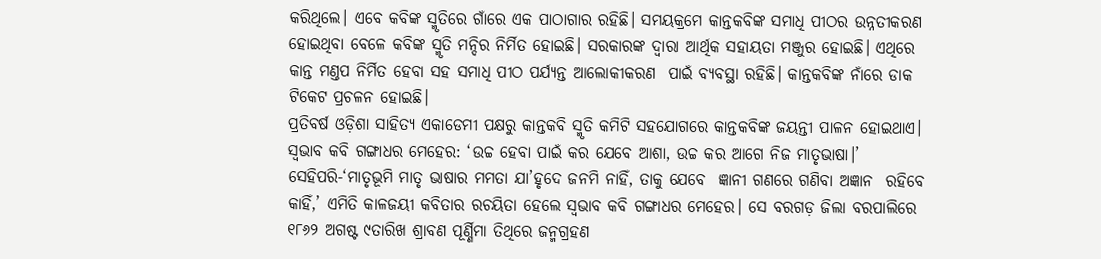କରିଥିଲେ। ଏବେ କବିଙ୍କ ସ୍ମୃତିରେ ଗାଁରେ ଏକ ପାଠାଗାର ରହିଛି। ସମୟକ୍ରମେ କାନ୍ତକବିଙ୍କ ସମାଧି ପୀଠର ଉନ୍ନତୀକରଣ ହୋଇଥିବା ବେଳେ କବିଙ୍କ ସ୍ମୃତି ମନ୍ଦିର ନିର୍ମିତ ହୋଇଛି। ସରକାରଙ୍କ ଦ୍ୱାରା ଆର୍ଥିକ ସହାୟତା ମଞ୍ଜୁର ହୋଇଛି। ଏଥିରେ କାନ୍ତ ମଣ୍ତପ ନିର୍ମିତ ହେବା ସହ ସମାଧି ପୀଠ ପର୍ଯ୍ୟନ୍ତ ଆଲୋକୀକରଣ  ପାଇଁ ବ୍ୟବସ୍ଥା ରହିଛି। କାନ୍ତକବିଙ୍କ ନାଁରେ ଡାକ ଟିକେଟ ପ୍ରଚଳନ ହୋଇଛି।
ପ୍ରତିବର୍ଷ ଓଡ଼ିଶା ସାହିତ୍ୟ ଏକାଡେମୀ ପକ୍ଷରୁ କାନ୍ତକବି ସ୍ମୃତି କମିଟି ସହଯୋଗରେ କାନ୍ତକବିଙ୍କ ଜୟନ୍ତୀ ପାଳନ ହୋଇଥାଏ।
ସ୍ବଭାବ କବି ଗଙ୍ଗାଧର ମେହେର: ‘ଉଚ୍ଚ ହେବା ପାଇଁ କର ଯେବେ ଆଶା, ଉଚ୍ଚ କର ଆଗେ ନିଜ ମାତୃଭାଷା।’  ସେହିପରି-‘ମାତୃଭୂମି ମାତୃ ଭାଷାର ମମତା ଯା’ହୃଦେ ଜନମି ନାହିଁ, ତାକୁ ଯେବେ  ଜ୍ଞାନୀ ଗଣରେ ଗଣିବା ଅଜ୍ଞାନ  ରହିବେ କାହିଁ,’ ଏମିତି କାଳଜୟୀ କବିତାର ରଚୟିତା ହେଲେ ସ୍ବଭାବ କବି ଗଙ୍ଗାଧର ମେହେର। ସେ ବରଗଡ଼ ଜିଲା ବରପାଲିରେ ୧୮୬୨ ଅଗଷ୍ଟ ୯ତାରିଖ ଶ୍ରାବଣ ପୂର୍ଣ୍ଣିମା ତିଥିରେ ଜନ୍ମଗ୍ରହଣ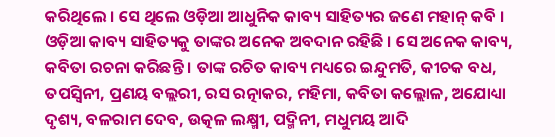କରିଥିଲେ । ସେ ଥିଲେ ଓଡ଼ିଆ ଆଧୁନିକ କାବ୍ୟ ସାହିତ୍ୟର ଜଣେ ମହାନ୍‌ କବି । ଓଡ଼ିଆ କାବ୍ୟ ସାହିତ୍ୟକୁ ତାଙ୍କର ଅନେକ ଅବଦାନ ରହିଛି । ସେ ଅନେକ କାବ୍ୟ, କବିତା ରଚନା କରିଛନ୍ତି । ତାଙ୍କ ରଚିତ କାବ୍ୟ ମଧ୍ୟରେ ଇନ୍ଦୁମତି, କୀଚକ ବଧ, ତପସ୍ବିନୀ, ପ୍ରଣୟ ବଲ୍ଲରୀ, ରସ ରତ୍ନାକର, ମହିମା, କବିତା କଲ୍ଲୋଳ, ଅଯୋଧ୍ୟା ଦୃଶ୍ୟ, ବଳରାମ ଦେବ, ଉତ୍କଳ ଲକ୍ଷ୍ମୀ, ପଦ୍ମିନୀ, ମଧୁମୟ ଆଦି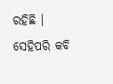ରହିଛି । ସେହିପରି କବି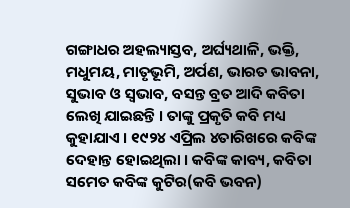ଗଙ୍ଗାଧର ଅହଲ୍ୟାସ୍ତବ, ଅର୍ଘ୍ୟଥାଳି, ଭକ୍ତି, ମଧୁମୟ, ମାତୃଭୂମି, ଅର୍ପଣ, ଭାରତ ଭାବନା, ସୁଭାବ ଓ ସ୍ବଭାବ, ବସନ୍ତ ବ୍ରତ ଆଦି କବିତା ଲେଖି ଯାଇଛନ୍ତି । ତାଙ୍କୁ ପ୍ରକୃତି କବି ମଧ୍ୟ କୁହାଯାଏ । ୧୯୨୪ ଏପ୍ରିଲ ୪ତାରିଖରେ କବିଙ୍କ ଦେହାନ୍ତ ହୋଇଥିଲା । କବିଙ୍କ କାବ୍ୟ, କବିତା ସମେତ କବିଙ୍କ କୁଟିର(କବି ଭବନ)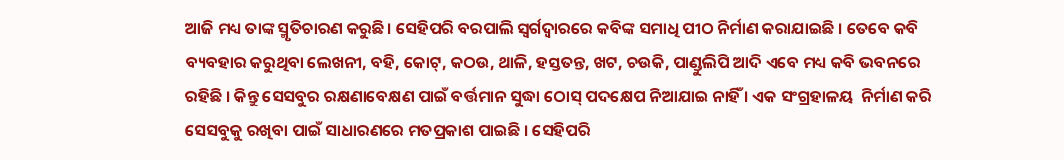ଆଜି ମଧ୍ୟ ତାଙ୍କ ସ୍ମୃତିଚାରଣ କରୁଛି। ସେହିପରି ବରପାଲି ସ୍ବର୍ଗଦ୍ୱାରରେ କବିଙ୍କ ସମାଧି ପୀଠ ନିର୍ମାଣ କରାଯାଇଛି । ତେବେ କବି ବ୍ୟବହାର କରୁଥିବା ଲେଖନୀ, ବହି, କୋଟ୍‌, କଠଉ, ଥାଳି, ହସ୍ତତନ୍ତ, ଖଟ, ଚଉକି, ପାଣ୍ଡୁଲିପି ଆଦି ଏବେ ମଧ୍ୟ କବି ଭବନରେ ରହିଛି । କିନ୍ତୁ ସେସବୁର ରକ୍ଷଣାବେକ୍ଷଣ ପାଇଁ ବର୍ତ୍ତମାନ ସୁଦ୍ଧା ଠୋସ୍‌ ପଦକ୍ଷେପ ନିଆଯାଇ ନାହିଁ । ଏକ ସଂଗ୍ରହାଳୟ  ନିର୍ମାଣ କରି ସେସବୁକୁ ରଖିବା ପାଇଁ ସାଧାରଣରେ ମତପ୍ରକାଶ ପାଇଛି । ସେହିପରି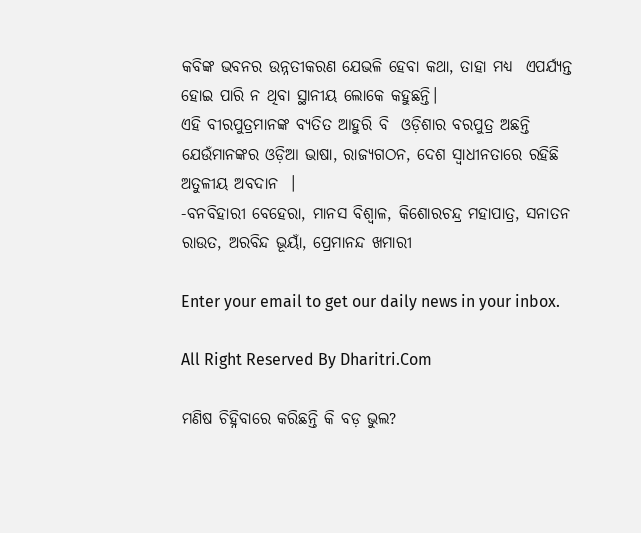କବିଙ୍କ ଭବନର ଉନ୍ନତୀକରଣ ଯେଭଳି ହେବା କଥା, ତାହା ମଧ୍ୟ  ଏପର୍ଯ୍ୟନ୍ତ ହୋଇ ପାରି ନ ଥିବା ସ୍ଥାନୀୟ ଲୋକେ କହୁଛନ୍ତି।
ଏହି ବୀରପୁତ୍ରମାନଙ୍କ ବ୍ୟତିତ ଆହୁରି ବି  ଓଡ଼ିଶାର ବରପୁତ୍ର ଅଛନ୍ତି ଯେଉଁମାନଙ୍କର ଓଡ଼ିଆ ଭାଷା, ରାଜ୍ୟଗଠନ, ଦେଶ ସ୍ବାଧୀନତାରେ ରହିଛି ଅତୁଳୀୟ ଅବଦାନ  ।
-ବନବିହାରୀ ବେହେରା, ମାନସ ବିଶ୍ୱାଳ, କିଶୋରଚନ୍ଦ୍ର ମହାପାତ୍ର, ସନାତନ ରାଉତ, ଅରବିନ୍ଦ ଭୂୟାଁ, ପ୍ରେମାନନ୍ଦ ଖମାରୀ

Enter your email to get our daily news in your inbox.

All Right Reserved By Dharitri.Com

ମଣିଷ ଚିହ୍ନିବାରେ କରିଛନ୍ତି କି ବଡ଼ ଭୁଲ?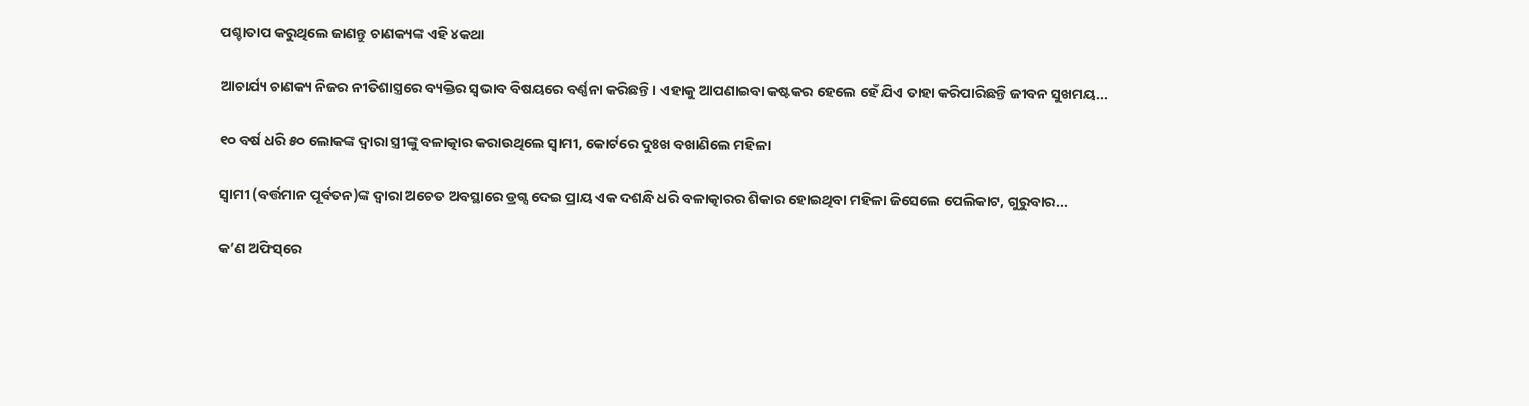ପଶ୍ଚାତାପ କରୁଥିଲେ ଜାଣନ୍ତୁ ଚାଣକ୍ୟଙ୍କ ଏହି ୪କଥା

ଆଚାର୍ଯ୍ୟ ଚାଣକ୍ୟ ନିଜର ନୀତିଶାସ୍ତ୍ରରେ ବ୍ୟକ୍ତିର ସ୍ବଭାବ ବିଷୟରେ ବର୍ଣ୍ଣନା କରିଛନ୍ତି। ଏହାକୁ ଆପଣାଇବା କଷ୍ଟକର ହେଲେ ହେଁ ଯିଏ ତାହା କରିପାରିଛନ୍ତି ଜୀବନ ସୁଖମୟ...

୧୦ ବର୍ଷ ଧରି ୫୦ ଲୋକଙ୍କ ଦ୍ୱାରା ସ୍ତ୍ରୀଙ୍କୁ ବଳାତ୍କାର କରାଉଥିଲେ ସ୍ବାମୀ, କୋର୍ଟରେ ଦୁଃଖ ବଖାଣିଲେ ମହିଳା

ସ୍ବାମୀ (ବର୍ତ୍ତମାନ ପୂର୍ବତନ)ଙ୍କ ଦ୍ୱାରା ଅଚେତ ଅବସ୍ଥାରେ ଡ୍ରଗ୍ସ ଦେଇ ପ୍ରାୟ ଏକ ଦଶନ୍ଧି ଧରି ବଳାତ୍କାରର ଶିକାର ହୋଇଥିବା ମହିଳା ଜିସେଲେ ପେଲିକାଟ, ଗୁରୁବାର...

କ’ଣ ଅଫିସ୍‌ରେ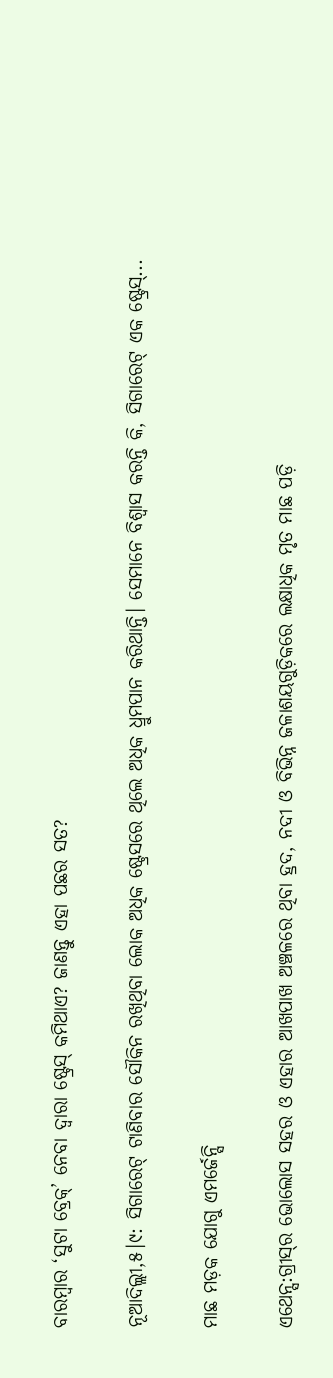ବାରମ୍ବାର ‘ସୁଟା ବ୍ରେକ୍‌’ ନେବା ଦ୍ୱାରା ଷ୍ଟ୍ରେସ୍‌ କମିଥାଏ? ଜାଣନ୍ତୁ ଏହା ପଛର ସତ?

ନୂଆଦିଲ୍ଲୀ,୫।୯: ସିଗାରେଟ୍‌ ଟାଣିବାର ସୌକିନ ରଖିଥିବା ଲୋକ ଅଧିକ ଷ୍ଟ୍ରେସରେ ଥିଲେ ଅଧିକ ଧ୍ରୁମପାନ କରିଥାନ୍ତି। ସେମାନେ ବିଶ୍ୱାସ କରନ୍ତି କି, ସିଗାରେଟ୍‌ ଏକ ଷ୍ଟ୍ରେସ୍‌...

ମାଛ ମଡ଼କ ଯୋଗୁ ଏମର୍ଜେନ୍ସି

ଏଥେନ୍ସ:ଗ୍ରୀସ୍‌ର ଭୋଲୋସ ସହର ଓ ଏହାର ଆଖପାଖ ଅଞ୍ଚଳରେ ଥିବା ହ୍ରଦ, ନଦୀ ଓ ବିଭିନ୍ନ ଜଳାଶୟଗୁଡ଼ିକରେ ଲକ୍ଷାଧିକ ମୃତ ମାଛ ପଡ଼ି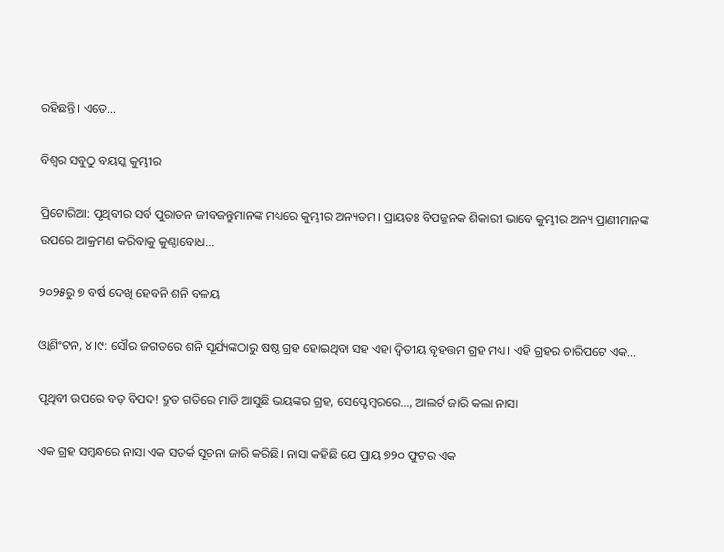ରହିଛନ୍ତି। ଏତେ...

ବିଶ୍ୱର ସବୁଠୁ ବୟସ୍କ କୁମ୍ଭୀର

ପ୍ରିଟୋରିଆ: ପୃଥିବୀର ସର୍ବ ପୁରାତନ ଜୀବଜନ୍ତୁମାନଙ୍କ ମଧ୍ୟରେ କୁମ୍ଭୀର ଅନ୍ୟତମ। ପ୍ରାୟତଃ ବିପଜ୍ଜନକ ଶିକାରୀ ଭାବେ କୁମ୍ଭୀର ଅନ୍ୟ ପ୍ରାଣୀମାନଙ୍କ ଉପରେ ଆକ୍ରମଣ କରିବାକୁ କୁଣ୍ଠାବୋଧ...

୨୦୨୫ରୁ ୭ ବର୍ଷ ଦେଖି ହେବନି ଶନି ବଳୟ

ଓ୍ବାଶିଂଟନ, ୪।୯: ସୌର ଜଗତରେ ଶନି ସୂର୍ଯ୍ୟଙ୍କଠାରୁ ଷଷ୍ଠ ଗ୍ରହ ହୋଇଥିବା ସହ ଏହା ଦ୍ୱିତୀୟ ବୃହତ୍ତମ ଗ୍ରହ ମଧ୍ୟ। ଏହି ଗ୍ରହର ଚାରିପଟେ ଏକ...

ପୃଥିବୀ ଉପରେ ବଡ଼ ବିପଦ! ଦ୍ରୁତ ଗତିରେ ମାଡି ଆସୁଛି ଭୟଙ୍କର ଗ୍ରହ, ସେପ୍ଟେମ୍ବରରେ…, ଆଲର୍ଟ ଜାରି କଲା ନାସା

ଏକ ଗ୍ରହ ସମ୍ବନ୍ଧରେ ନାସା ଏକ ସତର୍କ ସୂଚନା ଜାରି କରିଛି। ନାସା କହିଛି ଯେ ପ୍ରାୟ ୭୨୦ ଫୁଟର ଏକ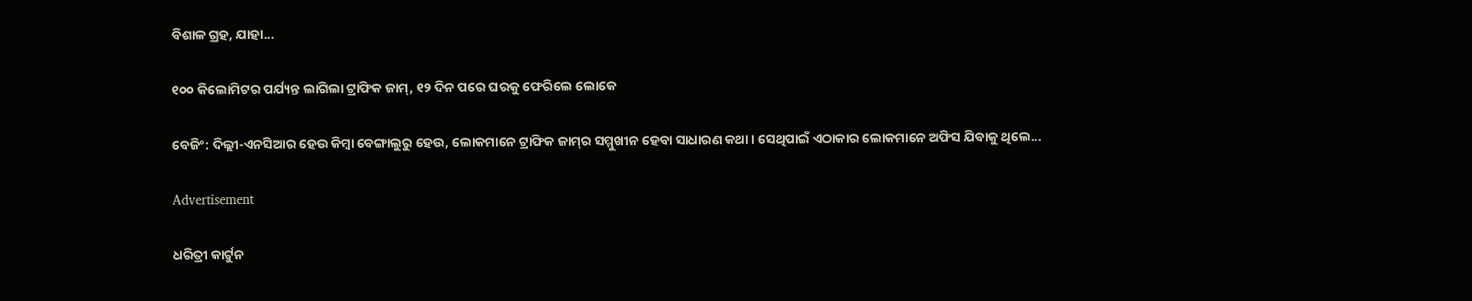ବିଶାଳ ଗ୍ରହ, ଯାହା...

୧୦୦ କିଲୋମିଟର ପର୍ଯ୍ୟନ୍ତ ଲାଗିଲା ଟ୍ରାଫିକ ଜାମ୍‌, ୧୨ ଦିନ ପରେ ଘରକୁ ଫେରିଲେ ଲୋକେ

ବେଜିଂ: ଦିଲ୍ଲୀ-ଏନସିଆର ହେଉ କିମ୍ବା ବେଙ୍ଗାଲୁରୁ ହେଉ, ଲୋକମାନେ ଟ୍ରାଫିକ ଜାମ୍‌ର ସମ୍ମୁଖୀନ ହେବା ସାଧାରଣ କଥା। ସେଥିପାଇଁ ଏଠାକାର ଲୋକମାନେ ଅଫିସ ଯିବାକୁ ଥିଲେ...

Advertisement

ଧରିତ୍ରୀ କାର୍ଟୁନ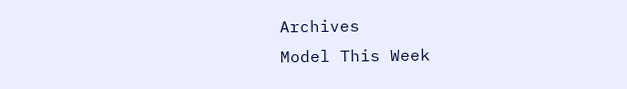Archives
Model This Week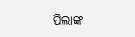ପିଲାଙ୍କ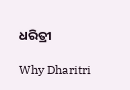ଧରିତ୍ରୀ

Why Dharitri